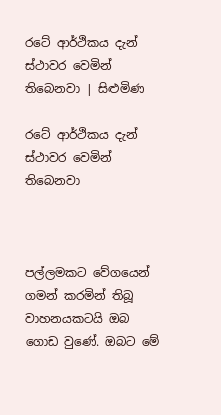රටේ ආර්ථිකය දැන් ස්ථාවර වෙමින් තිබෙනවා | සිළුමිණ

රටේ ආර්ථිකය දැන් ස්ථාවර වෙමින් තිබෙනවා



පල්ලමකට වේගයෙන් ගමන් කරමින් තිබූ වාහනයකටයි ඔබ ගොඩ වුණේ. ඔබට මේ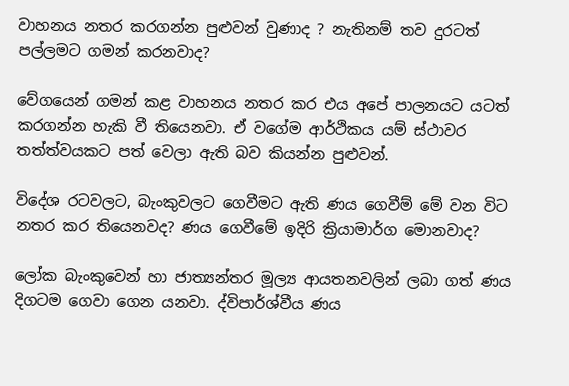වාහනය නතර කරගන්න පුළුවන් වුණාද ? නැතිනම් තව දුරටත් පල්ලමට ගමන් කරනවාද?

වේගයෙන් ගමන් කළ වාහනය නතර කර එය අපේ පාලනයට යටත් කරගන්න හැකි වී තියෙනවා. ඒ වගේම ආර්ථිකය යම් ස්ථාවර තත්ත්වයකට පත් වෙලා ඇති බව කියන්න පුළුවන්.

විදේශ රටවලට, බැංකුවලට ගෙවීමට ඇති ණය ගෙවීම් මේ වන විට නතර කර තියෙනවද? ණය ගෙවීමේ ඉදිරි ක්‍රියාමාර්ග මොනවාද?

ලෝක බැංකුවෙන් හා ජාත්‍යන්තර මූල්‍ය ආයතනවලින් ලබා ගත් ණය දිගටම ගෙවා ගෙන යනවා. ද්විපාර්ශ්වීය ණය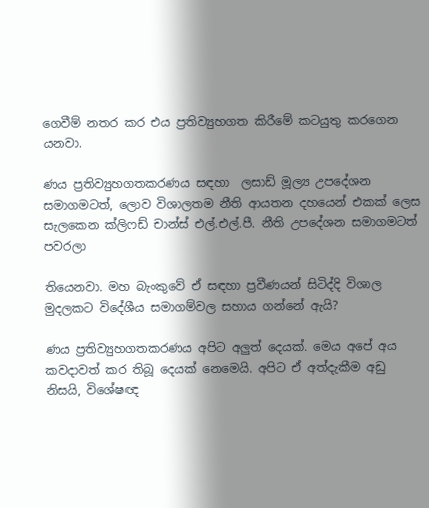ගෙවීම් නතර කර එය ප්‍රතිව්‍යුහගත කිරීමේ කටයුතු කරගෙන යනවා.

ණය ප්‍රතිව්‍යුහගතකරණය සඳහා  ලසාඩ් මූල්‍ය උපදේශන සමාගමටත්, ලොව විශාලතම නීති ආයතන දහයෙන් එකක් ලෙස සැලකෙන ක්ලිෆඩ් චාන්ස් එල්.එල්.පී. නීති උපදේශන සමාගමටත් පවරලා

තියෙනවා. මහ බැංකුවේ ඒ සඳහා ප්‍රවීණයන් සිටිද්දි විශාල මුදලකට විදේශීය සමාගම්වල සහාය ගන්නේ ඇයි?

ණය ප්‍රතිව්‍යුහගතකරණය අපිට අලුත් දෙයක්. මෙය අපේ අය කවදාවත් කර තිබූ දෙයක් නෙමෙයි. අපිට ඒ අත්දැකීම අඩු නිසයි, විශේෂඥ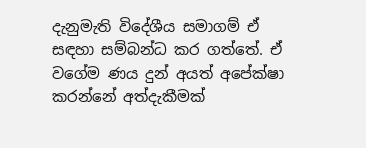දැනුමැති විදේශීය සමාගම් ඒ සඳහා සම්බන්ධ කර ගත්තේ. ඒ වගේම ණය දුන් අයත් අපේක්ෂා කරන්නේ අත්දැකීමක්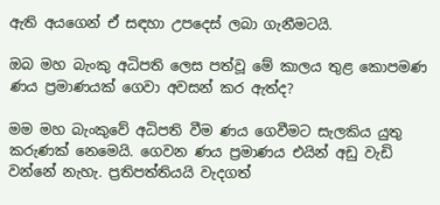ඇති අයගෙන් ඒ සඳහා උපදෙස් ලබා ගැනීමටයි.

ඔබ මහ බැංකු අධිපති ලෙස පත්වූ මේ කාලය තුළ කොපමණ ණය ප්‍රමාණයක් ගෙවා අවසන් කර ඇත්ද?

මම මහ බැංකුවේ අධිපති වීම ණය ගෙවීමට සැලකිය යුතු කරුණක් නෙමෙයි. ගෙවන ණය ප්‍රමාණය එයින් අඩු වැඩි වන්නේ නැහැ. ප්‍රතිපත්තියයි වැදගත්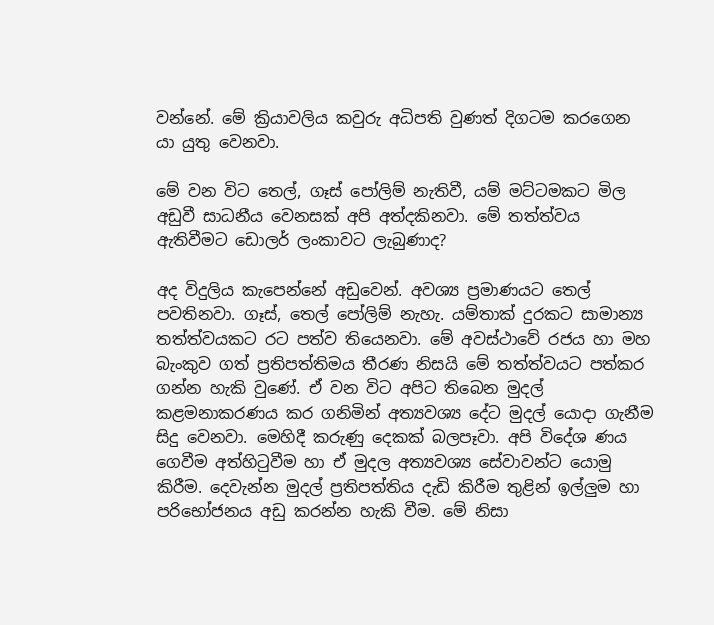වන්නේ. මේ ක්‍රියාවලිය කවුරු අධිපති වුණත් දිගටම කරගෙන යා යුතු වෙනවා.

මේ වන විට තෙල්, ගෑස් පෝලිම් නැතිවී, යම් මට්ටමකට මිල අඩුවී සාධනීය වෙනසක් අපි අත්දකිනවා. මේ තත්ත්වය ඇතිවීමට ඩොලර් ලංකාවට ලැබුණාද?

අද විදුලිය කැපෙන්නේ අඩුවෙන්. අවශ්‍ය ප්‍රමාණයට තෙල් පවතිනවා. ගෑස්, තෙල් පෝලිම් නැහැ. යම්තාක් දුරකට සාමාන්‍ය තත්ත්වයකට රට පත්ව තියෙනවා. මේ අවස්ථාවේ රජය හා මහ බැංකුව ගත් ප්‍රතිපත්තිමය තීරණ නිසයි මේ තත්ත්වයට පත්කර ගන්න හැකි වුණේ. ඒ වන විට අපිට තිබෙන මුදල් කළමනාකරණය කර ගනිමින් අත්‍යවශ්‍ය දේට මුදල් යොදා ගැනීම සිදු වෙනවා. මෙහිදී කරුණු දෙකක් බලපෑවා. අපි විදේශ ණය ගෙවීම අත්හිටුවීම හා ඒ මුදල අත්‍යවශ්‍ය සේවාවන්ට යොමු කිරීම. දෙවැන්න මුදල් ප්‍රතිපත්තිය දැඩි කිරීම තුළින් ඉල්ලුම හා පරිභෝජනය අඩු කරන්න හැකි වීම. මේ නිසා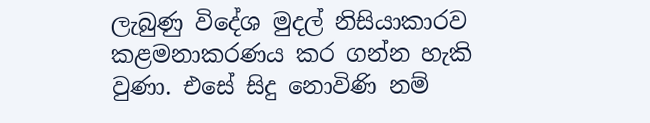ලැබුණු විදේශ මුදල් නිසියාකාරව කළමනාකරණය කර ගන්න හැකි වුණා. එසේ සිදු නොවිණි නම්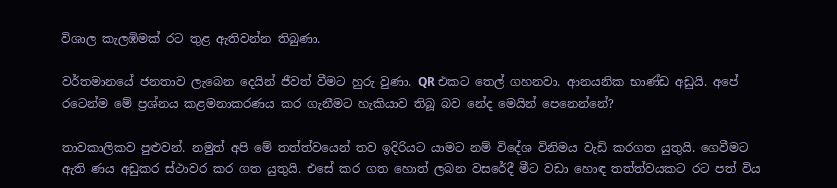විශාල කැලඹිමක් රට තුළ ඇතිවන්න තිබුණා.

වර්තමානයේ ජනතාව ලැබෙන දෙයින් ජීවත් වීමට හුරු වුණා. QR එකට තෙල් ගහනවා. ආනයනික භාණ්ඩ අඩුයි. අපේ රටෙන්ම මේ ප්‍රශ්නය කළමනාකරණය කර ගැනීමට හැකියාව තිබූ බව නේද මෙයින් පෙනෙන්නේ?

තාවකාලිකව පුළුවන්. නමුත් අපි මේ තත්ත්වයෙන් තව ඉදිරියට යාමට නම් විදේශ විනිමය වැඩි කරගත යුතුයි. ගෙවීමට ඇති ණය අඩුකර ස්ථාවර කර ගත යුතුයි. එසේ කර ගත හොත් ලබන වසරේදී මීට වඩා හොඳ තත්ත්වයකට රට පත් විය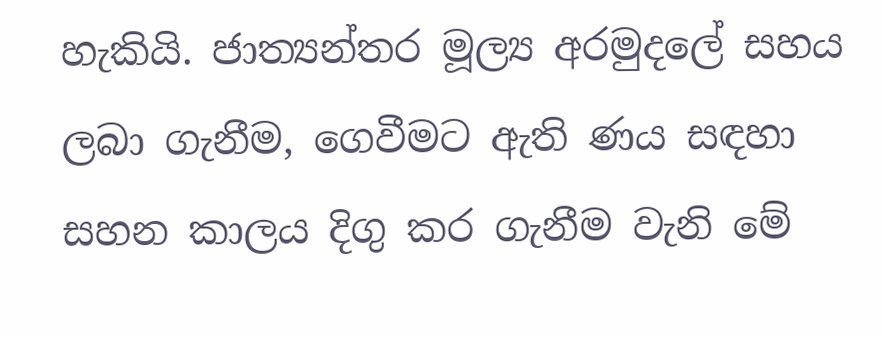හැකියි. ජාත්‍යන්තර මූල්‍ය අරමුදලේ සහය ලබා ගැනීම, ගෙවීමට ඇති ණය සඳහා සහන කාලය දිගු කර ගැනීම වැනි මේ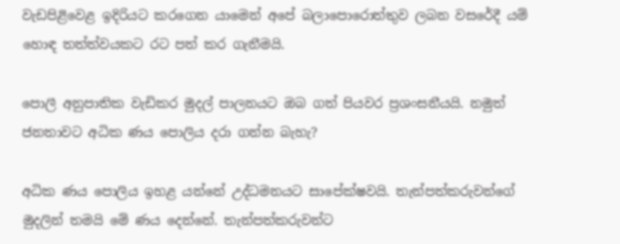වැඩපිළිවෙළ ඉදිරියට කරගෙන යාමෙන් අපේ බලාපොරොත්තුව ලබන වසරේදී යම් හොඳ තත්ත්වයකට රට පත් කර ගැනීමයි.

පොලී අනුපාතික වැඩිකර මුදල් පාලනයට ඔබ ගත් පියවර ප්‍රශංසනීයයි. නමුත් ජනතාවට අධික ණය පොලිය දරා ගන්න බැහැ?

අධික ණය පොලිය ඉහළ යන්නේ උද්ධමනයට සාපේක්ෂවයි. තැන්පත්කරුවන්ගේ මුදලින් තමයි මේ ණය දෙන්නේ. තැන්පත්කරුවන්ට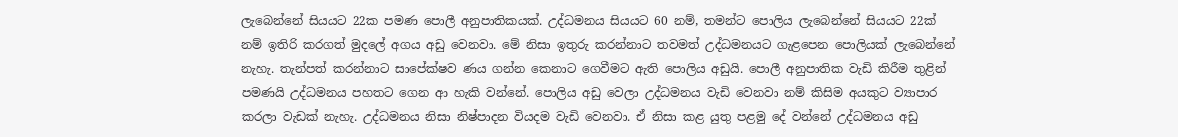ලැබෙන්නේ සියයට 22ක පමණ පොලී අනුපාතිකයක්. උද්ධමනය සියයට 60 නම්, තමන්ට පොලිය ලැබෙන්නේ සියයට 22ක් නම් ඉතිරි කරගත් මුදලේ අගය අඩු වෙනවා. මේ නිසා ඉතුරු කරන්නාට තවමත් උද්ධමනයට ගැළපෙන පොලියක් ලැබෙන්නේ නැහැ. තැන්පත් කරන්නාට සාපේක්ෂව ණය ගන්න කෙනාට ගෙවීමට ඇති පොලිය අඩුයි. පොලී අනුපාතික වැඩි කිරීම තුළින් පමණයි උද්ධමනය පහතට ගෙන ආ හැකි වන්නේ. පොලිය අඩු වෙලා උද්ධමනය වැඩි වෙනවා නම් කිසිම අයකුට ව්‍යාපාර කරලා වැඩක් නැහැ. උද්ධමනය නිසා නිෂ්පාදන වියදම වැඩි වෙනවා. ඒ නිසා කළ යුතු පළමු දේ වන්නේ උද්ධමනය අඩු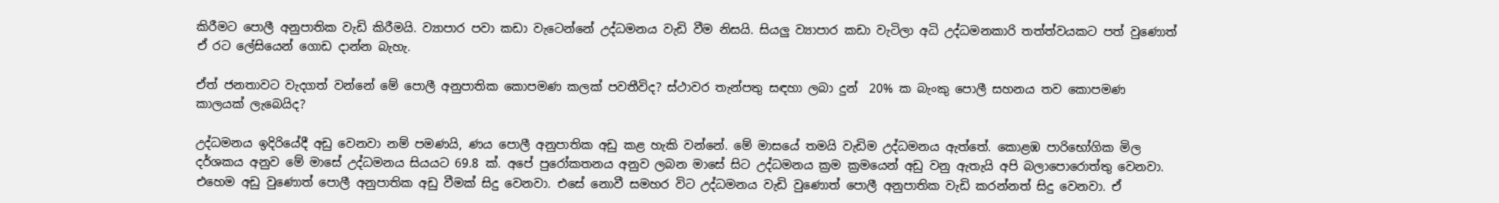කිරීමට පොලී අනුපාතික වැඩි කිරීමයි. ව්‍යාපාර පවා කඩා වැටෙන්නේ උද්ධමනය වැඩි වීම නිසයි. සියලු ව්‍යාපාර කඩා වැටිලා අධි උද්ධමනකාරි තත්ත්වයකට පත් වුණොත් ඒ රට ලේසියෙන් ගොඩ දාන්න බැහැ.

ඒත් ජනතාවට වැදගත් වන්නේ මේ පොලී අනුපාතික කොපමණ කලක් පවතීවිද? ස්ථාවර තැන්පතු සඳහා ලබා දුන්  20% ක බැංකු පොලී සහනය තව කොපමණ කාලයක් ලැබෙයිද?

උද්ධමනය ඉදිරියේදී අඩු වෙනවා නම් පමණයි, ණය පොලී අනුපාතික අඩු කළ හැකි වන්නේ. මේ මාසයේ තමයි වැඩිම උද්ධමනය ඇත්තේ. කොළඹ පාරිභෝගික මිල දර්ශකය අනුව මේ මාසේ උද්ධමනය සියයට 69.8 ක්. අපේ පුරෝකතනය අනුව ලබන මාසේ සිට උද්ධමනය ක්‍රම ක්‍රමයෙන් අඩු වනු ඇතැයි අපි බලාපොරොත්තු වෙනවා. එහෙම අඩු වුණොත් පොලී අනුපාතික අඩු වීමක් සිදු වෙනවා. එසේ නොවී සමහර විට උද්ධමනය වැඩි වුණොත් පොලී අනුපාතික වැඩි කරන්නත් සිදු වෙනවා. ඒ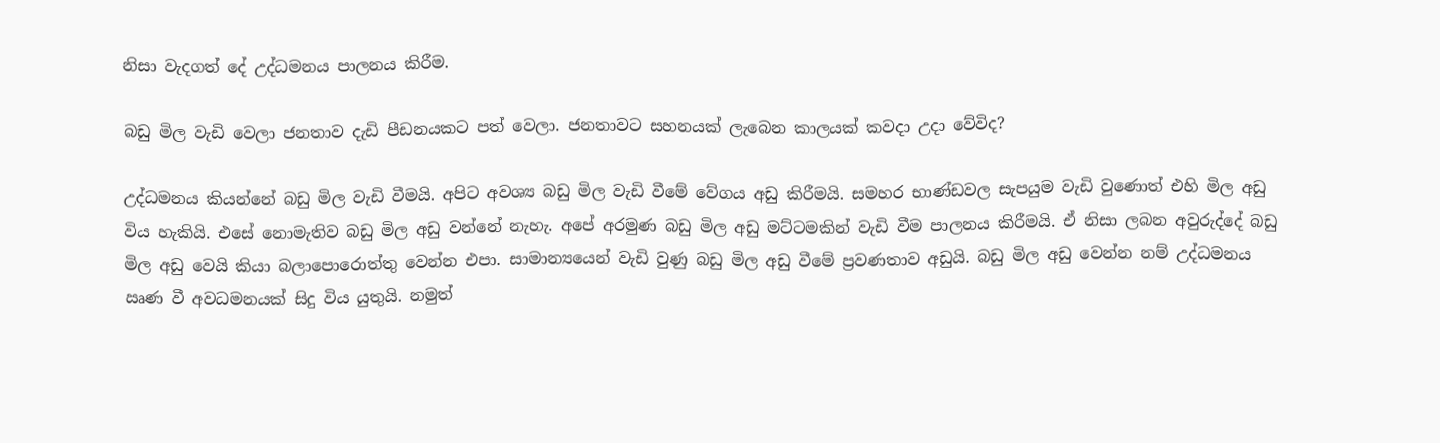නිසා වැදගත් දේ උද්ධමනය පාලනය කිරීම.

බඩු මිල වැඩි වෙලා ජනතාව දැඩි පීඩනයකට පත් වෙලා. ජනතාවට සහනයක් ලැබෙන කාලයක් කවදා උදා වේවිද?

උද්ධමනය කියන්නේ බඩු මිල වැඩි වීමයි. අපිට අවශ්‍ය බඩු මිල වැඩි වීමේ වේගය අඩු කිරීමයි. සමහර භාණ්ඩවල සැපයුම වැඩි වුණොත් එහි මිල අඩු විය හැකියි. එසේ නොමැතිව බඩු මිල අඩු වන්නේ නැහැ. අපේ අරමුණ බඩු මිල අඩු මට්ටමකින් වැඩි වීම පාලනය කිරීමයි. ඒ නිසා ලබන අවුරුද්දේ බඩු මිල අඩු වෙයි කියා බලාපොරොත්තු වෙන්න එපා. සාමාන්‍යයෙන් වැඩි වුණු බඩු මිල අඩු වීමේ ප්‍රවණතාව අඩුයි. බඩු මිල අඩු වෙන්න නම් උද්ධමනය ඍණ වී අවධමනයක් සිදු විය යුතුයි. නමුත්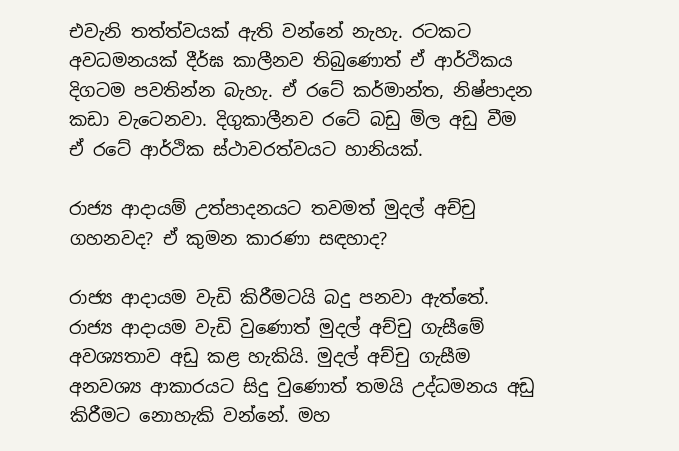එවැනි තත්ත්වයක් ඇති වන්නේ නැහැ. රටකට අවධමනයක් දීර්ඝ කාලීනව තිබුණොත් ඒ ආර්ථිකය දිගටම පවතින්න බැහැ. ඒ රටේ කර්මාන්ත‍, නිෂ්පාදන කඩා වැටෙනවා. දිගුකාලීනව රටේ බඩු මිල අඩු වීම ඒ රටේ ආර්ථික ස්ථාවරත්වයට හානියක්.

රාජ්‍ය ආදායම් උත්පාදනයට තවමත් මුදල් අච්චු ගහනවද? ඒ කුමන කාරණා සඳහාද?

රාජ්‍ය ආදායම වැඩි කිරීමටයි බදු පනවා ඇත්තේ. රාජ්‍ය ආදායම වැඩි වුණොත් මුදල් අච්චු ගැසීමේ අවශ්‍යතාව අඩු කළ හැකියි. මුදල් අච්චු ගැසීම අනවශ්‍ය ආකාරයට සිදු වුණොත් තමයි උද්ධමනය අඩු කිරීමට නොහැකි වන්නේ. මහ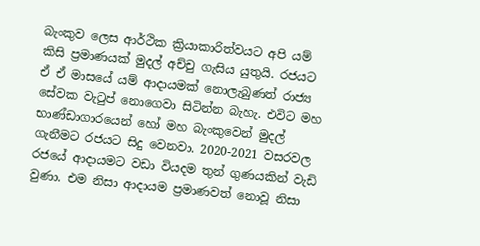බැංකුව ලෙස ආර්ථික ක්‍රියාකාරිත්වයට අපි යම් කිසි ප්‍රමාණයක් මුදල් අච්චු ගැසිය යුතුයි. රජයට ඒ ඒ මාසයේ යම් ආදායමක් නොලැබුණත් රාජ්‍ය සේවක වැටුප් නොගෙවා සිටින්න බැහැ. එවිට මහ භාණ්ඩාගාරයෙන් හෝ මහ බැංකුවෙන් මුදල් ගැනීමට රජයට සිදු වෙනවා. 2020-2021 වසරවල රජයේ ආදායමට වඩා වියදම තුන් ගුණයකින් වැඩි වුණා. එම නිසා ආදායම ප්‍රමාණවත් නොවූ නිසා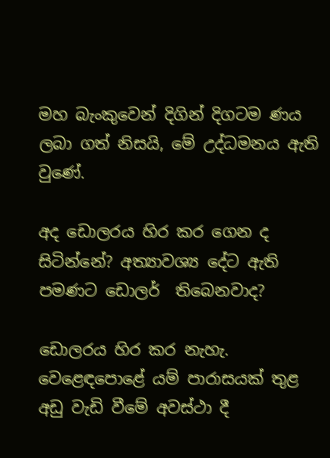මහ බැංකුවෙන් දිගින් දිගටම ණය ලබා ගත් නිසයි, මේ උද්ධමනය ඇති වුණේ.

අද ඩොලරය හිර කර ගෙන ද සිටින්නේ? අත්‍යාවශ්‍ය දේට ඇති පමණට ඩොලර්  තිබෙනවාද?

ඩොලරය හිර කර නැහැ. වෙළෙඳපොළේ යම් පාරාසයක් තුළ අඩු වැඩි වීමේ අවස්ථා දී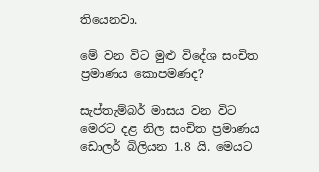තියෙනවා.

මේ වන විට මුළු විදේශ සංචිත ප්‍රමාණය කොපමණද?

සැප්තැම්බර් මාසය වන විට මෙරට දළ නිල සංචිත ප්‍රමාණය ඩොලර් බිලියන 1.8 යි. මෙයට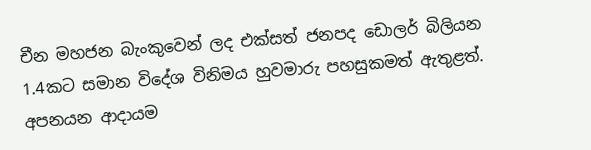චීන මහජන බැංකුවෙන් ලද එක්සත් ජනපද ඩොලර් බිලියන 1.4කට සමාන විදේශ විනිමය හුවමාරු පහසුකමත් ඇතුළත්. අපනයන ආදායම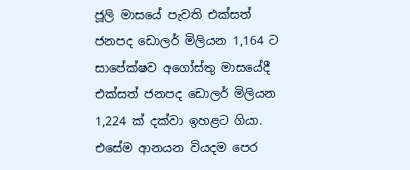ජූලි මාසයේ පැවති එක්සත් ජනපද ඩොලර් මිලියන 1,164 ට සාපේක්ෂව අගෝස්තු මාසයේදී එක්සත් ජනපද ඩොලර් මිලියන 1,224 ක් දක්වා ඉහළට ගියා. එසේම ආනයන වියදම පෙර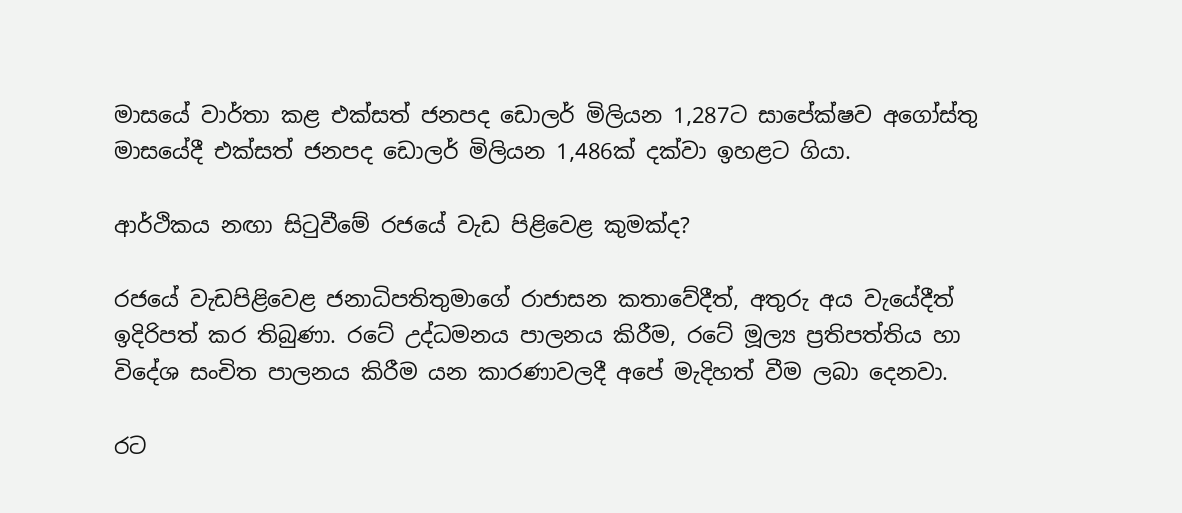මාසයේ වාර්තා කළ එක්සත් ජනපද ඩොලර් මිලියන 1,287ට සාපේක්ෂව අගෝස්තු මාසයේදී එක්සත් ජනපද ඩොලර් මිලියන 1,486ක් දක්වා ඉහළට ගියා.

ආර්ථිකය නඟා සිටුවීමේ රජයේ වැඩ පිළිවෙළ කුමක්ද?

රජයේ වැඩපිළිවෙළ ජනාධිපතිතුමාගේ රාජාසන කතාවේදීත්, අතුරු අය වැයේදීත් ඉදිරිපත් කර තිබුණා. රටේ උද්ධමනය පාලනය කිරීම, රටේ මූල්‍ය ප්‍රතිපත්තිය හා විදේශ සංචිත පාලනය කිරීම යන කාරණාවලදී අපේ මැදිහත් වීම ලබා දෙනවා.

රට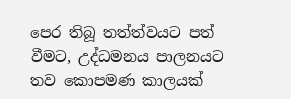පෙර තිබූ තත්ත්වයට පත් වීමට, උද්ධමනය පාලනයට තව කොපමණ කාලයක්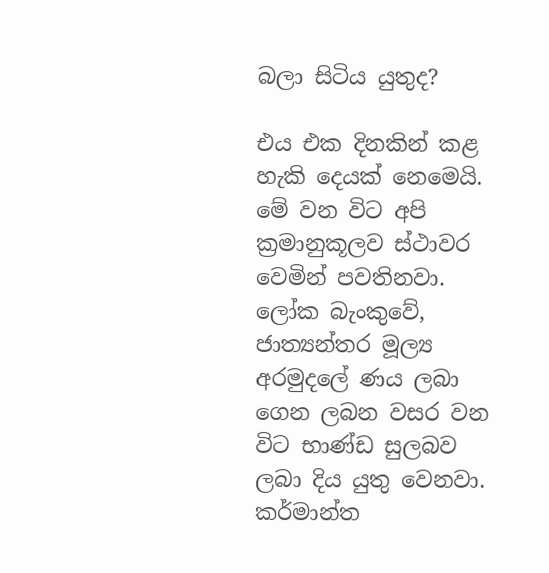බලා සිටිය යුතුද?

එය එක දිනකින් කළ හැකි දෙයක් නෙමෙයි. මේ වන විට අපි ක්‍රමානුකූලව ස්ථාවර වෙමින් පවතිනවා. ලෝක බැංකුවේ, ජාත්‍යන්තර මූල්‍ය අරමුදලේ ණය ලබා ගෙන ලබන වසර වන විට භාණ්ඩ සුලබව ලබා දිය යුතු වෙනවා. කර්මාන්ත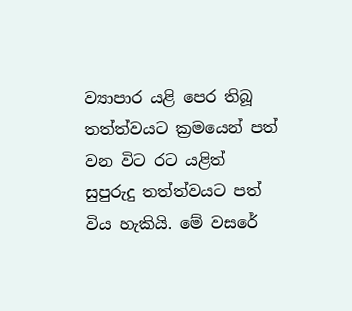ව්‍යාපාර යළි පෙර තිබූ තත්ත්වයට ක්‍රමයෙන් පත් වන විට රට යළිත් සුපුරුදු තත්ත්වයට පත් විය හැකියි. මේ වසරේ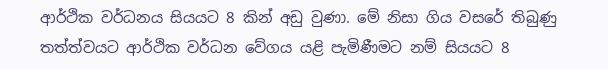ආර්ථික වර්ධනය සියයට 8 කින් අඩු වුණා. මේ නිසා ගිය වසරේ තිබුණු තත්ත්වයට ආර්ථික වර්ධන වේගය යළි පැමිණීමට නම් සියයට 8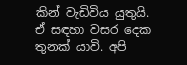කින් වැඩිවිය යුතුයි. ඒ සඳහා වසර දෙක තුනක් යාවි. අපි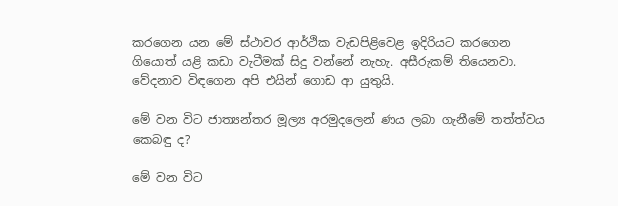කරගෙන යන මේ ස්ථාවර ආර්ථික වැඩපිළිවෙළ ඉදිරියට කරගෙන ගියොත් යළි කඩා වැටීමක් සිදු වන්නේ නැහැ. අසීරුකම් තියෙනවා. වේදනාව විඳගෙන අපි එයින් ගොඩ ආ යුතුයි.

මේ වන විට ජාත්‍යන්තර මූල්‍ය අරමුදලෙන් ණය ලබා ගැනීමේ තත්ත්වය කෙබඳු ද?

මේ වන විට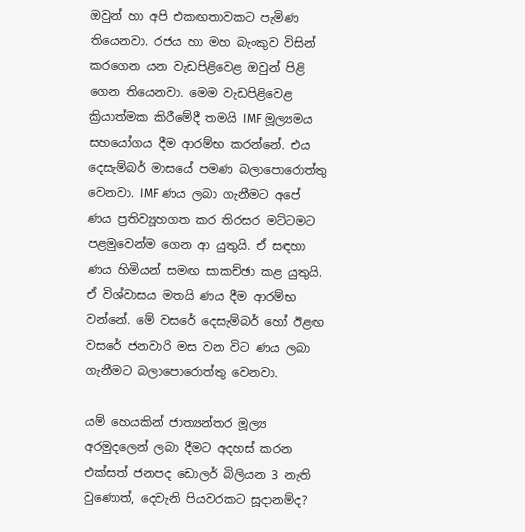ඔවුන් හා අපි එකඟතාවකට පැමිණ තියෙනවා. රජය හා මහ බැංකුව විසින් කරගෙන යන වැඩපිළිවෙළ ඔවුන් පිළි ගෙන තියෙනවා. මෙම වැඩපිළිවෙළ ක්‍රියාත්මක කිරීමේදී තමයි IMF මූල්‍යමය සහයෝගය දීම ආරම්භ කරන්නේ. එය දෙසැම්බර් මාසයේ පමණ බලාපොරොත්තු වෙනවා. IMF ණය ලබා ගැනීමට අපේ ණය ප්‍රතිව්‍යූහගත කර තිරසර මට්ටමට පළමුවෙන්ම ගෙන ආ යුතුයි. ඒ සඳහා ණය හිමියන් සමඟ සාකච්ඡා කළ යුතුයි. ඒ විශ්වාසය මතයි ණය දීම ආරම්භ වන්නේ. මේ වසරේ දෙසැම්බර් හෝ ඊළඟ වසරේ ජනවාරි මස වන විට ණය ලබා ගැනීමට බලාපොරොත්තු වෙනවා.

යම් හෙයකින් ජාත්‍යන්තර මූල්‍ය අරමුදලෙන් ලබා දීමට අදහස් කරන එක්සත් ජනපද ඩොලර් බිලියන 3 නැති වුණොත්, දෙවැනි පියවරකට සූදානම්ද?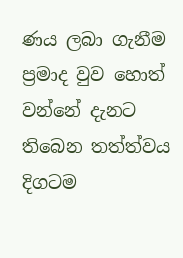ණය ලබා ගැනීම ප්‍රමාද වුව හොත් වන්නේ දැනට තිබෙන තත්ත්වය දිගටම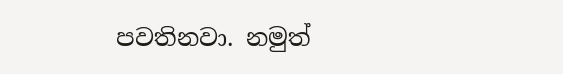පවතිනවා. නමුත්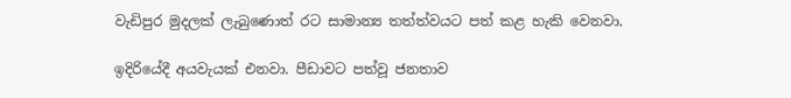වැඩිපුර මුදලක් ලැබුණොත් රට සාමාන්‍ය තත්ත්වයට පත් කළ හැකි වෙනවා.

ඉදිරියේදී අයවැයක් එනවා. පීඩාවට පත්වූ ජනතාව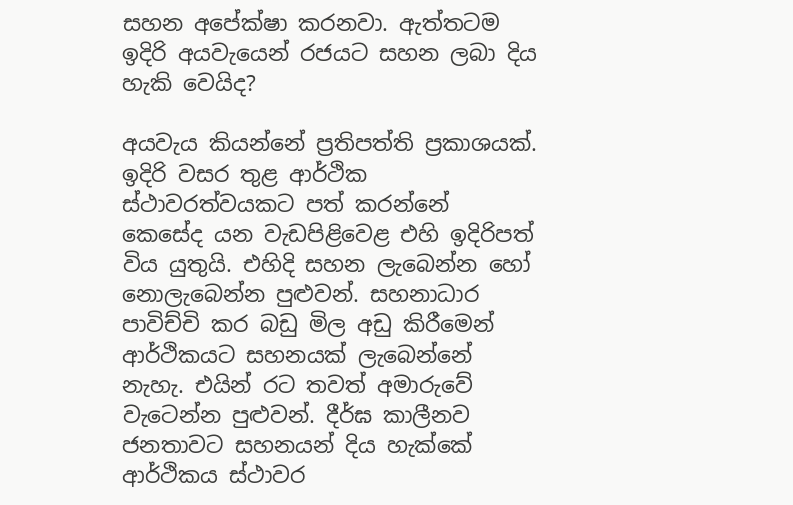සහන අපේක්ෂා කරනවා. ඇත්තටම ඉදිරි අයවැයෙන් රජයට සහන ලබා දිය හැකි වෙයිද?

අයවැය කියන්නේ ප්‍රතිපත්ති ප්‍රකාශයක්. ඉදිරි වසර තුළ ආර්ථික ස්ථාවරත්වයකට පත් කරන්නේ කෙසේද යන වැඩපිළිවෙළ එහි ඉදිරිපත් විය යුතුයි. එහිදි සහන ලැබෙන්න හෝ නොලැබෙන්න පුළුවන්. සහනාධාර පාවිච්චි කර බඩු මිල අඩු කිරීමෙන් ආර්ථිකයට සහනයක් ලැබෙන්නේ නැහැ. එයින් රට තවත් අමාරුවේ වැටෙන්න පුළුවන්. දීර්ඝ කාලීනව ජනතාවට සහනයන් දිය හැක්කේ ආර්ථිකය ස්ථාවර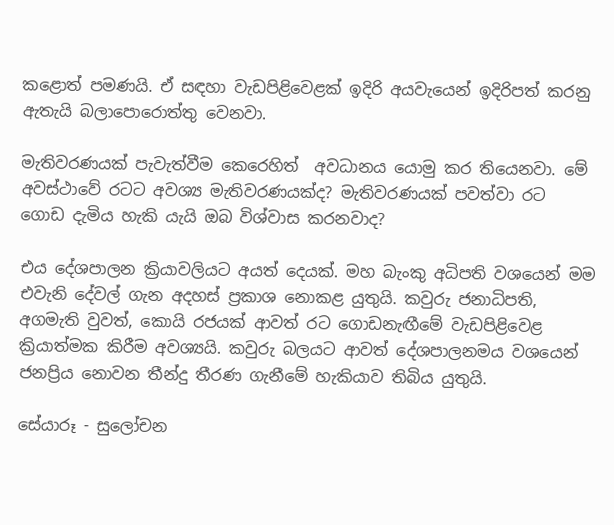කළොත් පමණයි. ඒ සඳහා වැඩපිළිවෙළක් ඉදිරි අයවැයෙන් ඉදිරිපත් කරනු ඇතැයි බලාපොරොත්තු වෙනවා.

මැතිවරණයක් පැවැත්වීම කෙරෙහිත්  අවධානය යොමු කර තියෙනවා. මේ අවස්ථාවේ රටට අවශ්‍ය මැතිවරණයක්ද? මැතිවරණයක් පවත්වා රට ගොඩ දැමිය හැකි යැයි ඔබ විශ්වාස කරනවාද?

එය දේශපාලන ක්‍රියාවලියට අයත් දෙයක්. මහ බැංකු අධිපති වශයෙන් මම එවැනි දේවල් ගැන අදහස් ප්‍රකාශ නොකළ යුතුයි. කවුරු ජනාධිපති, අගමැති වුවත්, කොයි රජයක් ආවත් රට ගොඩනැඟීමේ වැඩපිළිවෙළ ක්‍රියාත්මක කිරීම අවශ්‍යයි. කවුරු බලයට ආවත් දේශපාලනමය වශයෙන් ජනප්‍රිය නොවන තීන්දු තීරණ ගැනීමේ හැකියාව තිබිය යුතුයි.

සේයාරූ - සුලෝචන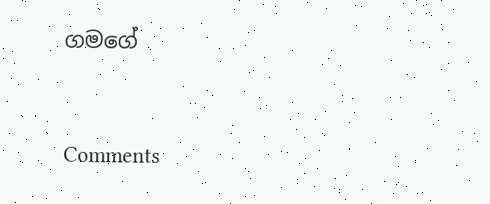ගමගේ



Comments